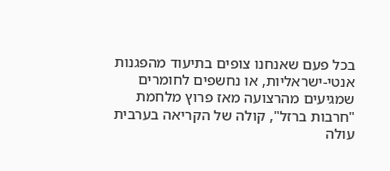בכל פעם שאנחנו צופים בתיעוד מהפגנות אנטי-ישראליות, או נחשפים לחומרים שמגיעים מהרצועה מאז פרוץ מלחמת "חרבות ברזל", קולה של הקריאה בערבית עולה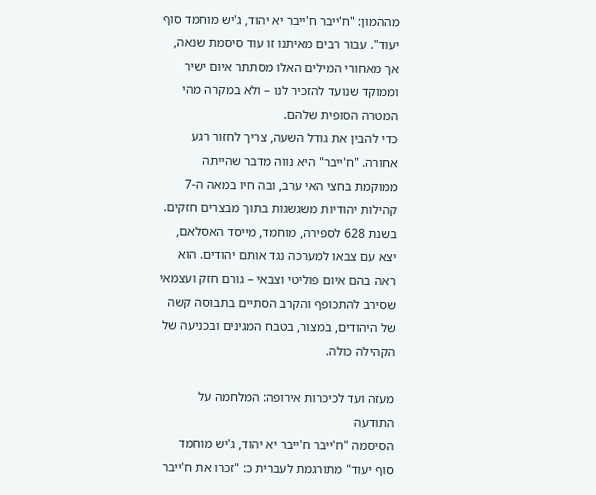מההמון: "ח'ייבר ח'ייבר יא יהוד, ג'יש מוחמד סוף יעוד". עבור רבים מאיתנו זו עוד סיסמת שנאה, אך מאחורי המילים האלו מסתתר איום ישיר וממוקד שנועד להזכיר לנו – ולא במקרה מהי המטרה הסופית שלהם.
כדי להבין את גודל השעה, צריך לחזור רגע אחורה. "ח'ייבר" היא נווה מדבר שהייתה ממוקמת בחצי האי ערב, ובה חיו במאה ה-7 קהילות יהודיות משגשגות בתוך מבצרים חזקים. בשנת 628 לספירה, מוחמד, מייסד האסלאם, יצא עם צבאו למערכה נגד אותם יהודים. הוא ראה בהם איום פוליטי וצבאי – גורם חזק ועצמאי שסירב להתכופף והקרב הסתיים בתבוסה קשה של היהודים, במצור, בטבח המגינים ובכניעה של הקהילה כולה.

מעזה ועד לכיכרות אירופה: המלחמה על התודעה
הסיסמה "ח'ייבר ח'ייבר יא יהוד, ג'יש מוחמד סוף יעוד" מתורגמת לעברית כ: "זכרו את ח'ייבר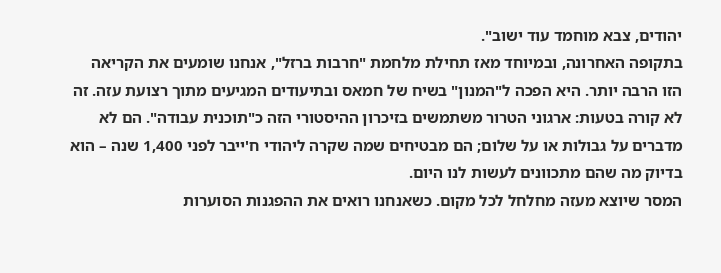יהודים, צבא מוחמד עוד ישוב".
בתקופה האחרונה, ובמיוחד מאז תחילת מלחמת "חרבות ברזל", אנחנו שומעים את הקריאה הזו הרבה יותר. היא הפכה ל"המנון" בשיח של חמאס ובתיעודים המגיעים מתוך רצועת עזה. זה לא קורה בטעות: ארגוני הטרור משתמשים בזיכרון ההיסטורי הזה כ"תוכנית עבודה". הם לא מדברים על גבולות או על שלום; הם מבטיחים שמה שקרה ליהודי ח'ייבר לפני 1,400 שנה – הוא בדיוק מה שהם מתכוונים לעשות לנו היום.
המסר שיוצא מעזה מחלחל לכל מקום. כשאנחנו רואים את ההפגנות הסוערות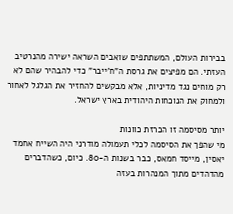בבירות העולם, המשתתפים שואבים השראה ישירה מהנרטיב העזתי. הם מפיצים את גרסת ה"ח'ייבר" כדי להבהיר שהם לא רק מוחים נגד מדיניות, אלא מבקשים להחזיר את הגלגל לאחור ולמחוק את הנוכחות היהודית בארץ ישראל.

יותר מסיסמה זו הכרזת כוונות
מי שהפך את הסיסמה לכלי תעמולה מודרני היה השייח אחמד יאסין, מייסד חמאס, כבר בשנות ה-80. כיום, כשהדברים מהדהדים מתוך המנהרות בעזה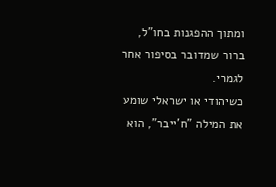ומתוך ההפגנות בחו"ל, ברור שמדובר בסיפור אחר לגמרי.
כשיהודי או ישראלי שומע את המילה "ח'ייבר", הוא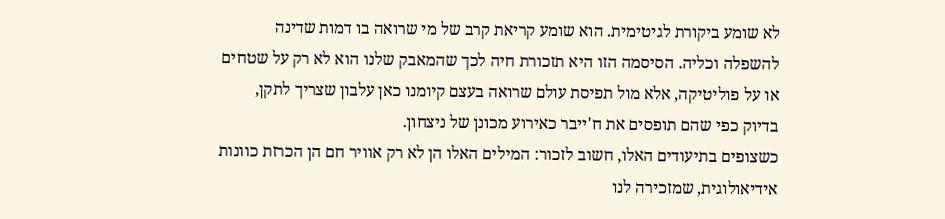לא שומע ביקורת לגיטימית. הוא שומע קריאת קרב של מי שרואה בו דמות שדינה להשפלה וכליה. הסיסמה הזו היא תזכורת חיה לכך שהמאבק שלנו הוא לא רק על שטחים או על פוליטיקה, אלא מול תפיסת עולם שרואה בעצם קיומנו כאן עלבון שצריך לתקן, בדיוק כפי שהם תופסים את ח'ייבר כאירוע מכונן של ניצחון.
כשצופים בתיעודים האלו, חשוב לזכור: המילים האלו הן לא רק אוויר חם הן הכרזת כוונות אידיאולוגית, שמזכירה לנו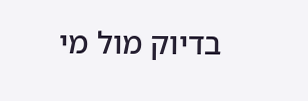בדיוק מול מי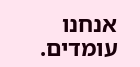אנחנו עומדים.